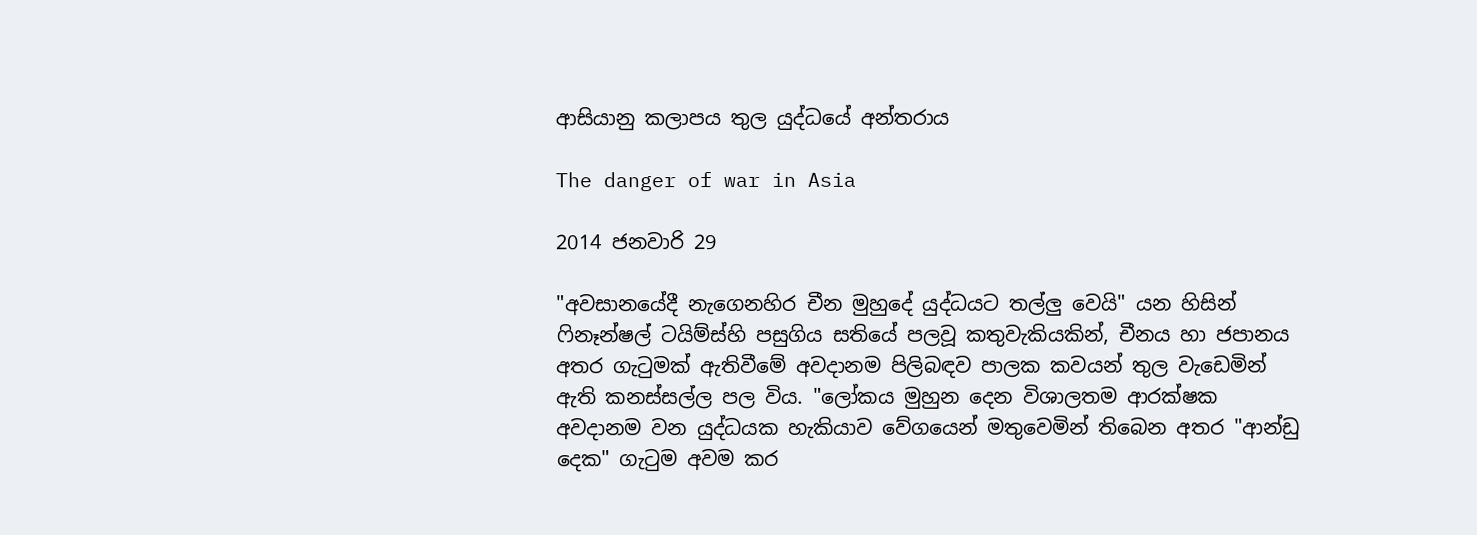ආසියානු කලාපය තුල යුද්ධයේ අන්තරාය

The danger of war in Asia

2014 ජනවාරි 29

"අවසානයේදී නැගෙනහිර චීන මුහුදේ යුද්ධයට තල්ලු වෙයි" යන හිසින් ෆිනෑන්ෂල් ටයිම්ස්හි පසුගිය සතියේ පලවූ කතුවැකියකින්, චීනය හා ජපානය අතර ගැටුමක් ඇතිවීමේ අවදානම පිලිබඳව පාලක කවයන් තුල වැඩෙමින් ඇති කනස්සල්ල පල විය. "ලෝකය මුහුන දෙන විශාලතම ආරක්ෂක අවදානම වන යුද්ධයක හැකියාව වේගයෙන් මතුවෙමින් තිබෙන අතර "ආන්ඩු දෙක" ගැටුම අවම කර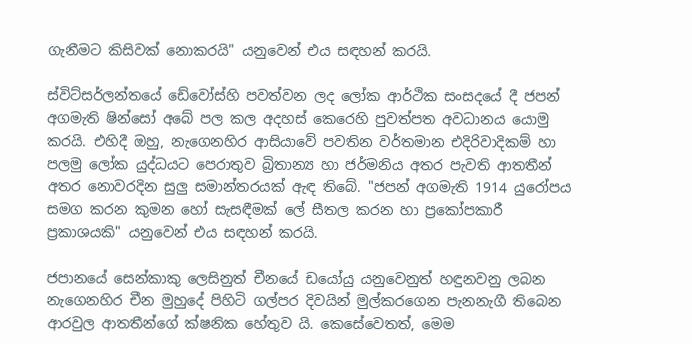ගැනීමට කිසිවක් නොකරයි" යනුවෙන් එය සඳහන් කරයි.

ස්විට්සර්ලන්තයේ ඩේවෝස්හි පවත්වන ලද ලෝක ආර්ථික සංසදයේ දී ජපන් අගමැති ෂින්සෝ අබේ පල කල අදහස් කෙරෙහි පුවත්පත අවධානය යොමු කරයි. එහිදී ඔහු, නැගෙනහිර ආසියාවේ පවතින වර්තමාන එදිරිවාදිකම් හා පලමු ලෝක යුද්ධයට පෙරාතුව බ්‍රිතාන්‍ය හා ජර්මනිය අතර පැවති ආතතීන් අතර නොවරදින සුලු සමාන්තරයක් ඇඳ තිබේ. "ජපන් අගමැති 1914 යුරෝපය සමග කරන කුමන හෝ සැසඳීමක් ලේ සීතල කරන හා ප්‍රකෝපකාරී ප්‍රකාශයකි" යනුවෙන් එය සඳහන් කරයි.

ජපානයේ සෙන්කාකු ලෙසිනුත් චීනයේ ඩයෝයු යනුවෙනුත් හඳුනවනු ලබන නැගෙනහිර චීන මුහුදේ පිහිටි ගල්පර දිවයින් මුල්කරගෙන පැනනැගී තිබෙන ආරවුල ආතතීන්ගේ ක්ෂනික හේතුව යි. කෙසේවෙතත්, මෙම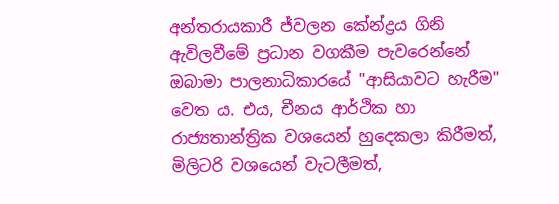අන්තරායකාරී ජ්වලන කේන්ද්‍රය ගිනි ඇවිලවීමේ ප්‍රධාන වගකීම පැවරෙන්නේ ඔබාමා පාලනාධිකාරයේ "ආසියාවට හැරීම" වෙත ය. එය, චීනය ආර්ථික හා රාජ්‍යතාන්ත්‍රික වශයෙන් හුදෙකලා කිරීමත්, මිලිටරි වශයෙන් වැටලීමත්,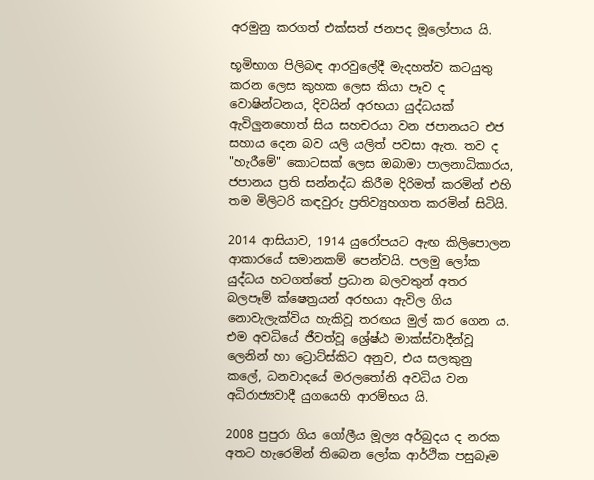අරමුනු කරගත් එක්සත් ජනපද මූලෝපාය යි.

භූමිභාග පිලිබඳ ආරවුලේදී මැදහත්ව කටයුතු කරන ලෙස කුහක ලෙස කියා පෑව ද වොෂින්ටනය, දිවයින් අරභයා යුද්ධයක් ඇවිලුනහොත් සිය සහචරයා වන ජපානයට එජ සහාය දෙන බව යලි යලිත් පවසා ඇත. තව ද "හැරීමේ" කොටසක් ලෙස ඔබාමා පාලනාධිකාරය, ජපානය ප්‍රති සන්නද්ධ කිරීම දිරිමත් කරමින් එහි තම මිලිටරි කඳවුරු ප්‍රතිව්‍යුහගත කරමින් සිටියි.

2014 ආසියාව, 1914 යුරෝපයට ඇඟ කිලිපොලන ආකාරයේ සමානකම් පෙන්වයි. පලමු ලෝක යුද්ධය හටගත්තේ ප්‍රධාන බලවතුන් අතර බලපෑම් ක්ෂෙත්‍රයන් අරභයා ඇවිල ගිය නොවැලැක්විය හැකිවූ තරඟය මුල් කර ගෙන ය. එම අවධියේ ජීවත්වූ ශ්‍රේෂ්ඨ මාක්ස්වාදීන්වූ ලෙනින් හා ට්‍රොට්ස්කිට අනුව, එය සලකුනු කලේ, ධනවාදයේ මරලතෝනි අවධිය වන අධිරාජ්‍යවාදී යුගයෙහි ආරම්භය යි.

2008 පුපුරා ගිය ගෝලීය මූල්‍ය අර්බුදය ද නරක අතට හැරෙමින් තිබෙන ලෝක ආර්ථික පසුබෑම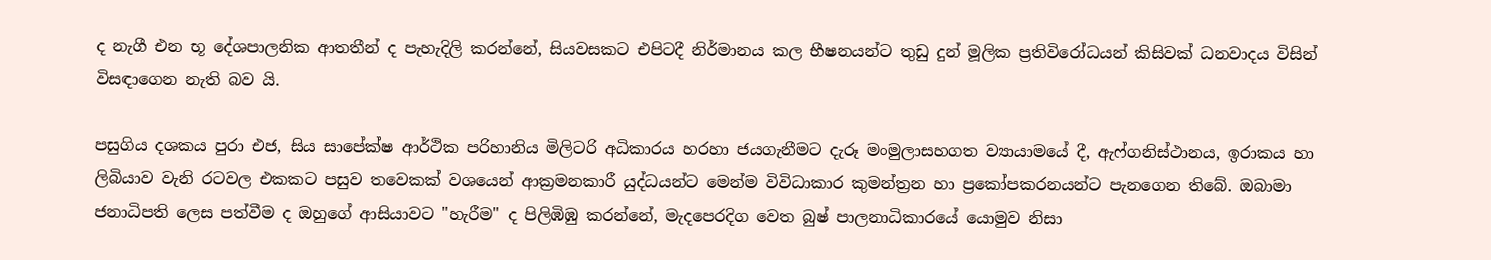ද නැගී එන භූ දේශපාලනික ආතතීන් ද පැහැදිලි කරන්නේ, සියවසකට එපිටදී නිර්මානය කල භීෂනයන්ට තුඩු දුන් මූලික ප්‍රතිවිරෝධයන් කිසිවක් ධනවාදය විසින් විසඳාගෙන නැති බව යි.

පසුගිය දශකය පුරා එජ, සිය සාපේක්ෂ ආර්ථික පරිහානිය මිලිටරි අධිකාරය හරහා ජයගැනීමට දැරූ මංමුලාසහගත ව්‍යායාමයේ දී, ඇෆ්ගනිස්ථානය, ඉරාකය හා ලිබියාව වැනි රටවල එකකට පසුව තවෙකක් වශයෙන් ආක්‍රමනකාරී යුද්ධයන්ට මෙන්ම විවිධාකාර කුමන්ත්‍රන හා ප්‍රකෝපකරනයන්ට පැනගෙන තිබේ. ඔබාමා ජනාධිපති ලෙස පත්වීම ද ඔහුගේ ආසියාවට "හැරීම" ද පිලිඹිඹු කරන්නේ, මැදපෙරදිග වෙත බුෂ් පාලනාධිකාරයේ යොමුව නිසා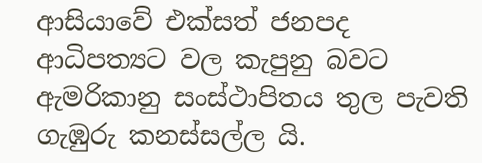ආසියාවේ එක්සත් ජනපද ආධිපත්‍යට වල කැපුනු බවට ඇමරිකානු සංස්ථාපිතය තුල පැවති ගැඹුරු කනස්සල්ල යි.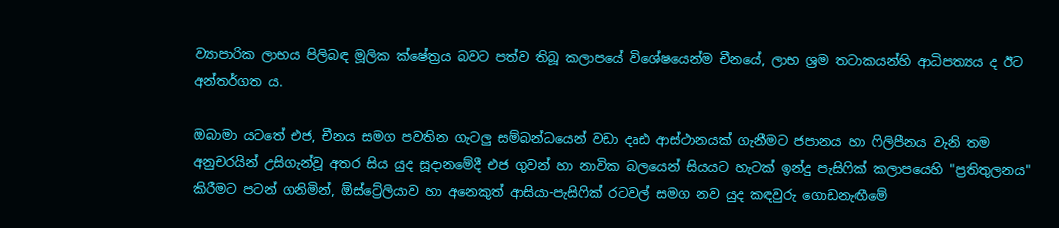ව්‍යාපාරික ලාභය පිලිබඳ මූලික ක්ෂේත්‍රය බවට පත්ව තිබූ කලාපයේ විශේෂයෙන්ම චීනයේ, ලාභ ශ්‍රම තටාකයන්හි ආධිපත්‍යය ද ඊට අන්තර්ගත ය.

ඔබාමා යටතේ එජ, චීනය සමග පවතින ගැටලු සම්බන්ධයෙන් වඩා දෘඪ ආස්ථානයක් ගැනීමට ජපානය හා ෆිලිපීනය වැනි තම අනුචරයින් උසිගැන්වූ අතර සිය යුද සූදානමේදී එජ ගුවන් හා නාවික බලයෙන් සියයට හැටක් ඉන්දු පැසිෆික් කලාපයෙහි "ප්‍රතිතුලනය" කිරීමට පටන් ගනිමින්, ඕස්ට්‍රේලියාව හා අනෙකුත් ආසියා-පැසිෆික් රටවල් සමග නව යුද කඳවුරු ගොඩනැඟීමේ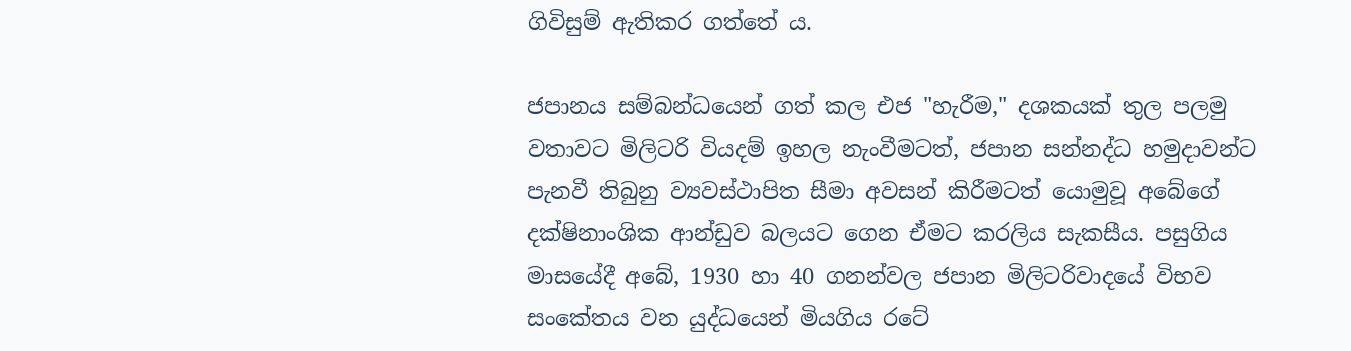ගිවිසුම් ඇතිකර ගත්තේ ය.

ජපානය සම්බන්ධයෙන් ගත් කල එජ "හැරීම," දශකයක් තුල පලමු වතාවට මිලිටරි වියදම් ඉහල නැංවීමටත්, ජපාන සන්නද්ධ හමුදාවන්ට පැනවී තිබුනු ව්‍යවස්ථාපිත සීමා අවසන් කිරීමටත් යොමුවූ අබේගේ දක්ෂිනාංශික ආන්ඩුව බලයට ගෙන ඒමට කරලිය සැකසීය. පසුගිය මාසයේදී අබේ, 1930 හා 40 ගනන්වල ජපාන මිලිටරිවාදයේ විභව සංකේතය වන යුද්ධයෙන් මියගිය රටේ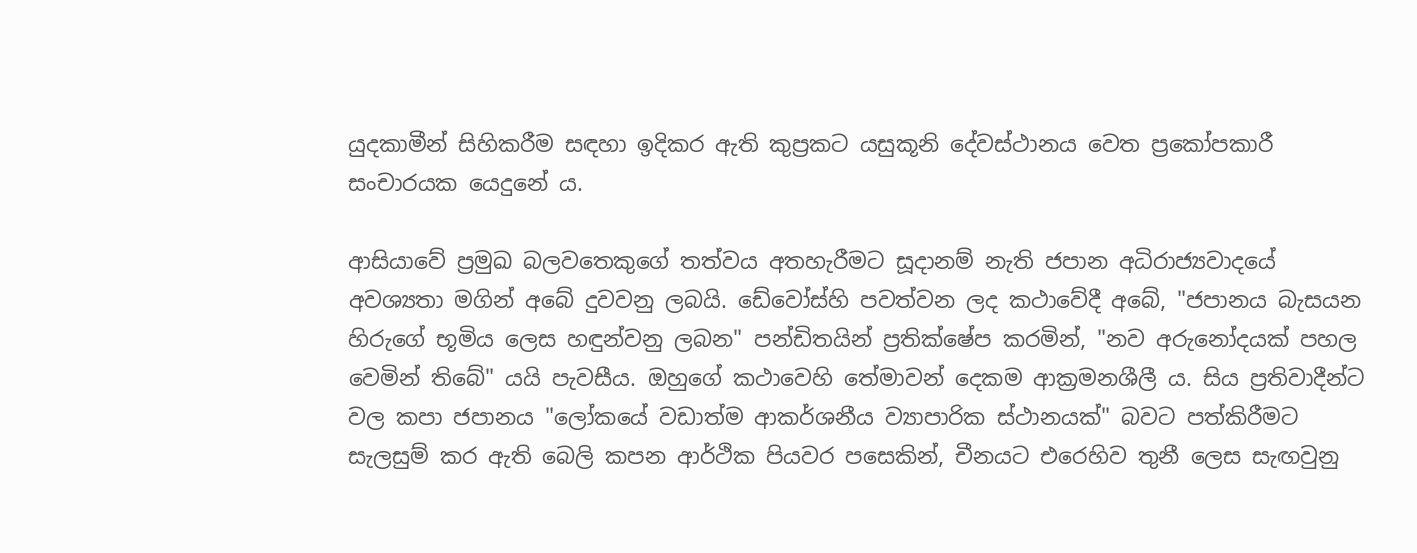යුදකාමීන් සිහිකරීම සඳහා ඉදිකර ඇති කුප්‍රකට යසුකූනි දේවස්ථානය වෙත ප්‍රකෝපකාරී සංචාරයක යෙදුනේ ය.

ආසියාවේ ප්‍රමුඛ බලවතෙකුගේ තත්වය අතහැරීමට සූදානම් නැති ජපාන අධිරාජ්‍යවාදයේ අවශ්‍යතා මගින් අබේ දුවවනු ලබයි. ඩේවෝස්හි පවත්වන ලද කථාවේදී අබේ, "ජපානය බැසයන හිරුගේ භූමිය ලෙස හඳුන්වනු ලබන" පන්ඩිතයින් ප්‍රතික්ෂේප කරමින්, "නව අරුනෝදයක් පහල වෙමින් තිබේ" යයි පැවසීය. ඔහුගේ කථාවෙහි තේමාවන් දෙකම ආක්‍රමනශීලී ය. සිය ප්‍රතිවාදීන්ට වල කපා ජපානය "ලෝකයේ වඩාත්ම ආකර්ශනීය ව්‍යාපාරික ස්ථානයක්" බවට පත්කිරීමට සැලසුම් කර ඇති බෙලි කපන ආර්ථික පියවර පසෙකින්, චීනයට එරෙහිව තුනී ලෙස සැඟවුනු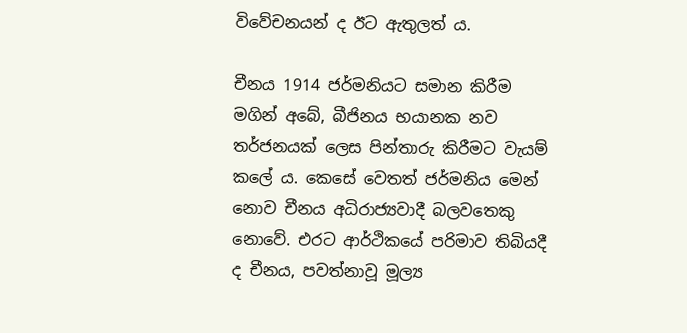විවේචනයන් ද ඊට ඇතුලත් ය.

චීනය 1914 ජර්මනියට සමාන කිරීම මගින් අබේ, බීජිනය භයානක නව තර්ජනයක් ලෙස පින්තාරු කිරීමට වැයම් කලේ ය. කෙසේ වෙතත් ජර්මනිය මෙන් නොව චීනය අධිරාජ්‍යවාදී බලවතෙකු නොවේ. එරට ආර්ථිකයේ පරිමාව තිබියදී ද චීනය, පවත්නාවූ මූල්‍ය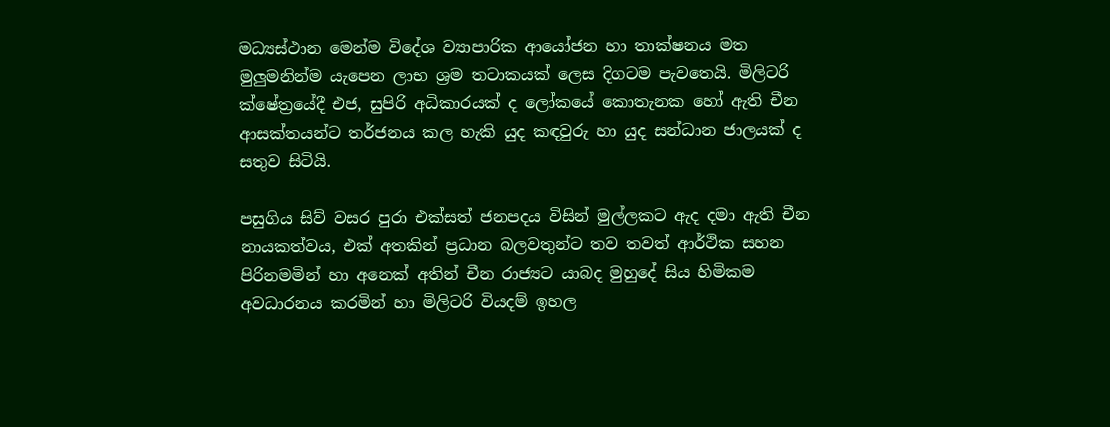මධ්‍යස්ථාන මෙන්ම විදේශ ව්‍යාපාරික ආයෝජන හා තාක්ෂනය මත මුලුමනින්ම යැපෙන ලාභ ශ්‍රම තටාකයක් ලෙස දිගටම පැවතෙයි. මිලිටරි ක්ෂේත්‍රයේදී එජ, සුපිරි අධිකාරයක් ද ලෝකයේ කොතැනක හෝ ඇති චීන ආසක්තයන්ට තර්ජනය කල හැකි යුද කඳවුරු හා යුද සන්ධාන ජාලයක් ද සතුව සිටියි.

පසුගිය සිව් වසර පුරා එක්සත් ජනපදය විසින් මුල්ලකට ඇද දමා ඇති චීන නායකත්වය, එක් අතකින් ප්‍රධාන බලවතුන්ට තව තවත් ආර්ථික සහන පිරිනමමින් හා අනෙක් අතින් චීන රාජ්‍යට යාබද මුහුදේ සිය හිමිකම අවධාරනය කරමින් හා මිලිටරි වියදම් ඉහල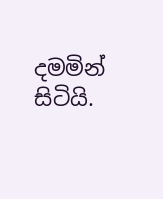දමමින් සිටියි.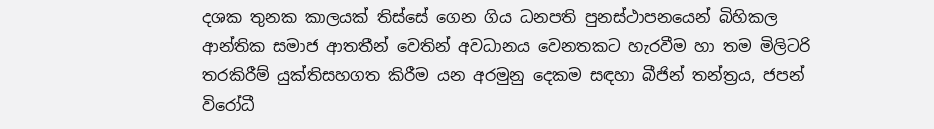දශක තුනක කාලයක් තිස්සේ ගෙන ගිය ධනපති පුනස්ථාපනයෙන් බිහිකල ආන්තික සමාජ ආතතීන් වෙතින් අවධානය වෙනතකට හැරවීම හා තම මිලිටරි තරකිරීම් යුක්තිසහගත කිරීම යන අරමුනු දෙකම සඳහා බීජින් තන්ත්‍රය, ජපන් විරෝධී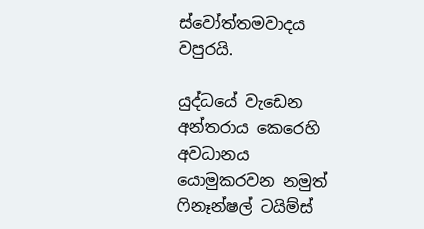ස්වෝත්තමවාදය වපුරයි.

යුද්ධයේ වැඩෙන අන්තරාය කෙරෙහි අවධානය යොමුකරවන නමුත් ෆිනෑන්ෂල් ටයිම්ස්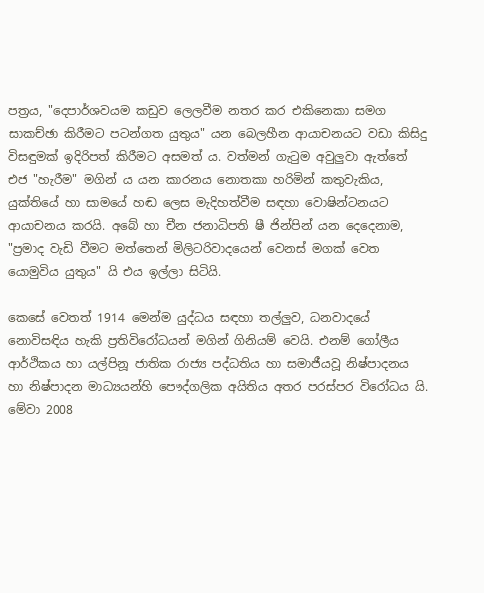පත්‍රය, "දෙපාර්ශවයම කඩුව ලෙලවීම නතර කර එකිනෙකා සමග සාකච්ඡා කිරීමට පටන්ගත යුතුය" යන බෙලහීන ආයාචනයට වඩා කිසිදු විසඳුමක් ඉදිරිපත් කිරීමට අසමත් ය. වත්මන් ගැටුම අවුලුවා ඇත්තේ එජ "හැරීම" මගින් ය යන කාරනය නොතකා හරිමින් කතුවැකිය, යුක්තියේ හා සාමයේ හඬ ලෙස මැදිහත්වීම සඳහා වොෂින්ටනයට ආයාචනය කරයි. අබේ හා චීන ජනාධිපති ෂී ජින්පින් යන දෙදෙනාම, "ප්‍රමාද වැඩි වීමට මත්තෙන් මිලිටරිවාදයෙන් වෙනස් මගක් වෙත යොමුවිය යුතුය" යි එය ඉල්ලා සිටියි.

කෙසේ වෙතත් 1914 මෙන්ම යුද්ධය සඳහා තල්ලුව, ධනවාදයේ නොවිසඳිය හැකි ප්‍රතිවිරෝධයන් මගින් ගිනියම් වෙයි. එනම් ගෝලීය ආර්ථිකය හා යල්පිනූ ජාතික රාජ්‍ය පද්ධතිය හා සමාජීයවූ නිෂ්පාදනය හා නිෂ්පාදන මාධ්‍යයන්හි පෞද්ගලික අයිතිය අතර පරස්පර විරෝධය යි. මේවා 2008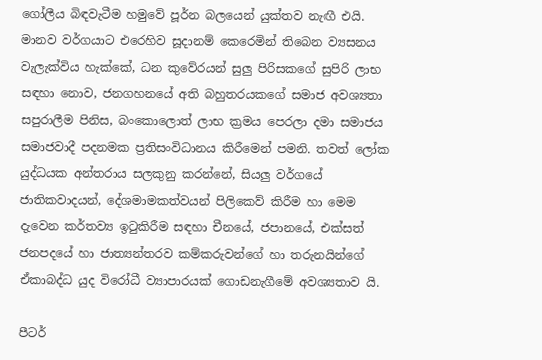ගෝලීය බිඳවැටීම හමුවේ පූර්න බලයෙන් යුක්තව නැඟී එයි. මානව වර්ගයාට එරෙහිව සූදානම් කෙරෙමින් තිබෙන ව්‍යසනය වැලැක්විය හැක්කේ, ධන කුවේරයන් සුලු පිරිසකගේ සුපිරි ලාභ සඳහා නොව, ජනගහනයේ අති බහුතරයකගේ සමාජ අවශ්‍යතා සපුරාලීම පිනිස, බංකොලොත් ලාභ ක්‍රමය පෙරලා දමා සමාජය සමාජවාදී පදනමක ප්‍රතිසංවිධානය කිරීමෙන් පමනි. තවත් ලෝක යුද්ධයක අන්තරාය සලකුනු කරන්නේ, සියලු වර්ගයේ ජාතිකවාදයන්, දේශමාමකත්වයන් පිලිකෙව් කිරීම හා මෙම දැවෙන කර්තව්‍ය ඉටුකිරීම සඳහා චීනයේ, ජපානයේ, එක්සත් ජනපදයේ හා ජාත්‍යන්තරව කම්කරුවන්ගේ හා තරුනයින්ගේ ඒකාබද්ධ යුද විරෝධී ව්‍යාපාරයක් ගොඩනැගීමේ අවශ්‍යතාව යි.

පීටර්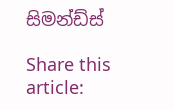සිමන්ඩ්ස්

Share this article: